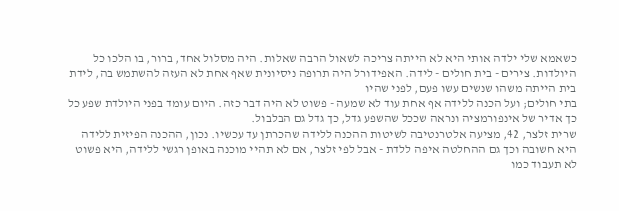כשאמא שלי ילדה אותי היא לא הייתה צריכה לשאול הרבה שאלות. היה מסלול אחד, ברור, בו הלכו כל היולדות. צירים - בית חולים - לידה. האפידורל היה תרופה ניסיונית שאף אחת לא העזה להשתמש בה, לידת בית הייתה משהו שנשים עשו פעם, לפני שהיו
בתי חולים; ועל הכנה ללידה אף אחת עוד לא שמעה - פשוט לא היה דבר כזה. היום עומד בפני היולדת שפע כל כך אדיר של אינפורמציה ונראה שככל שהשפע גדל, כך גדל גם הבלבול.
שרית זלצר, 42, מציעה אלטרנטיבה לשיטות ההכנה ללידה שהכרתן עד עכשיו. נכון, ההכנה הפיזית ללידה היא חשובה וכך גם ההחלטה איפה ללדת - אבל לפי זלצר, אם לא תהיי מוכנה באופן רגשי ללידה, היא פשוט לא תעבוד כמו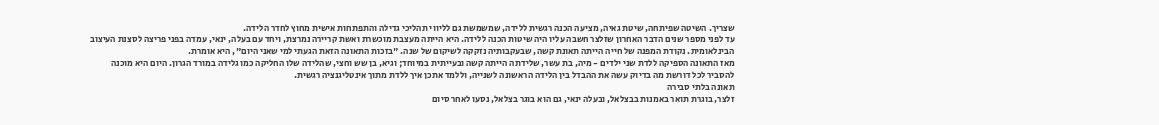שצריך. השיטה שפיתחה, שיטת גאיה, מציעה הכנה רגשית ללידה, שמשמשת גם לליווי תהליכי גדילה והתפתחות אישית מחוץ לחדר הלידה.
עד לפני מספר שנים הדבר האחרון שזלצר חשבה עליו היה שיטות הכנה ללידה. היא הייתה מעצבת מוכשרת ואשת קריירה נמרצת, ויחד עם בעלה, ינאי, עמדה בפני פריצה לסצנת העיצוב הבינלאומית. נקודת המפנה של חייה הייתה תאונת קשה, שבעקבותיה נזקקה לשיקום של שנה. "בזכות התאונה הזאת הגעתי למי שאני היום", היא אומרת.
מאז התאונה הספיקה ללדת שני ילדים - מיה, בת עשר, שלידתה הייתה קשה ובעייתית במיוחד; וגיא, בן שש וחצי, שהלידה שלו החליקה כמו גלידה במורד הגרון. היום היא מוכנה להסביר לכל דורשת מה בדיוק עשה את ההבדל בין הלידה הראשונה לשנייה, וללמד אתכן איך ללדת מתוך אינטליגנציה רגשית.
תאונה בלתי סבירה
זלצר, בוגרת תואר באמנות בבצלאל, ובעלה ינאי, גם הוא בוגר בצלאל, נסעו לאחר סיום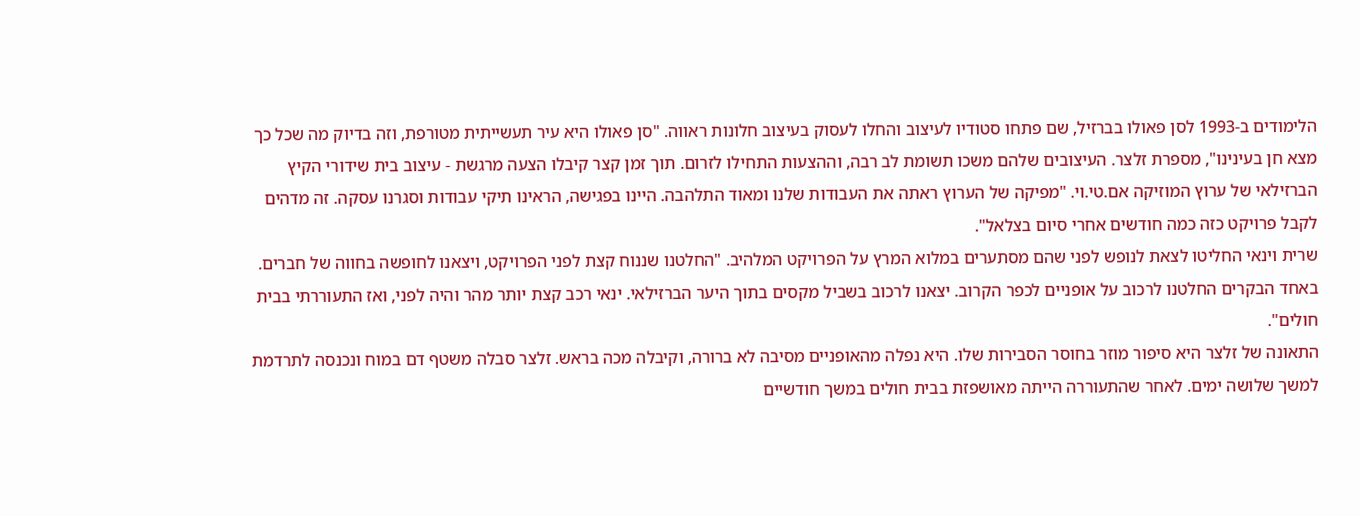הלימודים ב-1993 לסן פאולו בברזיל, שם פתחו סטודיו לעיצוב והחלו לעסוק בעיצוב חלונות ראווה. "סן פאולו היא עיר תעשייתית מטורפת, וזה בדיוק מה שכל כך מצא חן בעינינו", מספרת זלצר. העיצובים שלהם משכו תשומת לב רבה, וההצעות התחילו לזרום. תוך זמן קצר קיבלו הצעה מרגשת - עיצוב בית שידורי הקיץ הברזילאי של ערוץ המוזיקה אם.טי.וי. "מפיקה של הערוץ ראתה את העבודות שלנו ומאוד התלהבה. היינו בפגישה, הראינו תיקי עבודות וסגרנו עסקה. זה מדהים לקבל פרויקט כזה כמה חודשים אחרי סיום בצלאל".
שרית וינאי החליטו לצאת לנופש לפני שהם מסתערים במלוא המרץ על הפרויקט המלהיב. "החלטנו שננוח קצת לפני הפרויקט, ויצאנו לחופשה בחווה של חברים. באחד הבקרים החלטנו לרכוב על אופניים לכפר הקרוב. יצאנו לרכוב בשביל מקסים בתוך היער הברזילאי. ינאי רכב קצת יותר מהר והיה לפני, ואז התעוררתי בבית חולים".
התאונה של זלצר היא סיפור מוזר בחוסר הסבירות שלו. היא נפלה מהאופניים מסיבה לא ברורה, וקיבלה מכה בראש. זלצר סבלה משטף דם במוח ונכנסה לתרדמת למשך שלושה ימים. לאחר שהתעוררה הייתה מאושפזת בבית חולים במשך חודשיים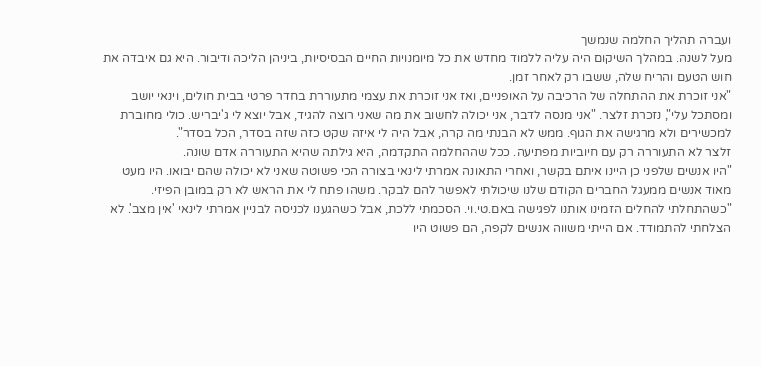ועברה תהליך החלמה שנמשך
מעל לשנה. במהלך השיקום היה עליה ללמוד מחדש את כל מיומנויות החיים הבסיסיות, ביניהן הליכה ודיבור. היא גם איבדה את חוש הטעם והריח שלה, ששבו רק לאחר זמן.
"אני זוכרת את ההתחלה של הרכיבה על האופניים, ואז אני זוכרת את עצמי מתעוררת בחדר פרטי בבית חולים, וינאי יושב ומסתכל עלי", נזכרת זלצר. "אני מנסה לדבר, אני יכולה לחשוב את מה שאני רוצה להגיד, אבל יוצא לי ג'יבריש. כולי מחוברת למכשירים ולא מרגישה את הגוף. ממש לא הבנתי מה קרה, אבל היה לי איזה שקט כזה שזה בסדר, הכל בסדר".
זלצר לא התעוררה רק עם חיוביות מפתיעה. ככל שההחלמה התקדמה, היא גילתה שהיא התעוררה אדם שונה.
"היו אנשים שלפני כן היינו איתם בקשר, ואחרי התאונה אמרתי לינאי בצורה הכי פשוטה שאני לא יכולה שהם יבואו. היו מעט מאוד אנשים ממעגל החברים הקודם שלנו שיכולתי לאפשר להם לבקר. משהו פתח לי את הראש לא רק במובן הפיזי.
"כשהתחלתי להחלים הזמינו אותנו לפגישה באם.טי.וי. הסכמתי ללכת, אבל כשהגענו לכניסה לבניין אמרתי לינאי 'אין מצב'. לא הצלחתי להתמודד. אם הייתי משווה אנשים לקפה, הם פשוט היו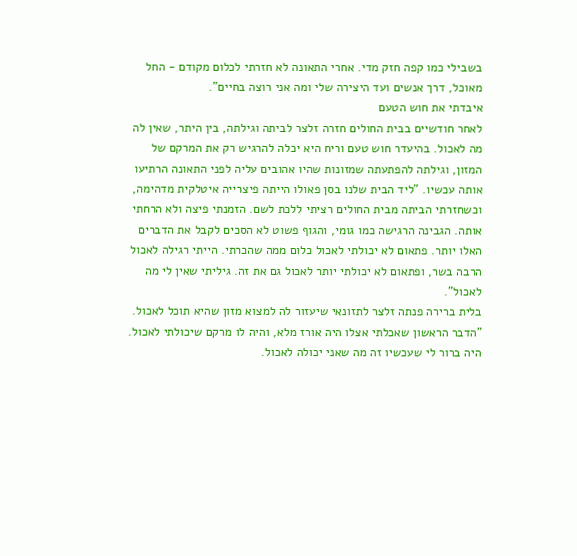בשבילי כמו קפה חזק מדי. אחרי התאונה לא חזרתי לכלום מקודם - החל מאוכל, דרך אנשים ועד היצירה שלי ומה אני רוצה בחיים".
איבדתי את חוש הטעם
לאחר חודשיים בבית החולים חזרה זלצר לביתה וגילתה, בין היתר, שאין לה מה לאכול. בהיעדר חוש טעם וריח היא יכלה להרגיש רק את המרקם של המזון, וגילתה להפתעתה שמזונות שהיו אהובים עליה לפני התאונה הרתיעו אותה עכשיו. "ליד הבית שלנו בסן פאולו הייתה פיצרייה איטלקית מדהימה, וכשחזרתי הביתה מבית החולים רציתי ללכת לשם. הזמנתי פיצה ולא הרחתי אותה. הגבינה הרגישה כמו גומי, והגוף פשוט לא הסכים לקבל את הדברים האלו יותר. פתאום לא יכולתי לאכול כלום ממה שהכרתי. הייתי רגילה לאכול הרבה בשר, ופתאום לא יכולתי יותר לאכול גם את זה. גיליתי שאין לי מה לאכול".
בלית ברירה פנתה זלצר לתזונאי שיעזור לה למצוא מזון שהיא תוכל לאכול. "הדבר הראשון שאכלתי אצלו היה אורז מלא, והיה לו מרקם שיכולתי לאכול. היה ברור לי שעכשיו זה מה שאני יכולה לאכול.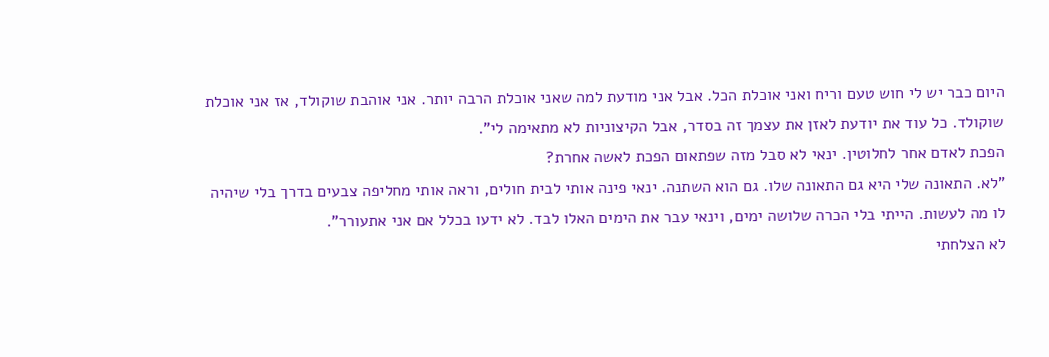היום כבר יש לי חוש טעם וריח ואני אוכלת הכל. אבל אני מודעת למה שאני אוכלת הרבה יותר. אני אוהבת שוקולד, אז אני אוכלת שוקולד. כל עוד את יודעת לאזן את עצמך זה בסדר, אבל הקיצוניות לא מתאימה לי".
הפכת לאדם אחר לחלוטין. ינאי לא סבל מזה שפתאום הפכת לאשה אחרת?
"לא. התאונה שלי היא גם התאונה שלו. גם הוא השתנה. ינאי פינה אותי לבית חולים, וראה אותי מחליפה צבעים בדרך בלי שיהיה לו מה לעשות. הייתי בלי הכרה שלושה ימים, וינאי עבר את הימים האלו לבד. לא ידעו בכלל אם אני אתעורר".
לא הצלחתי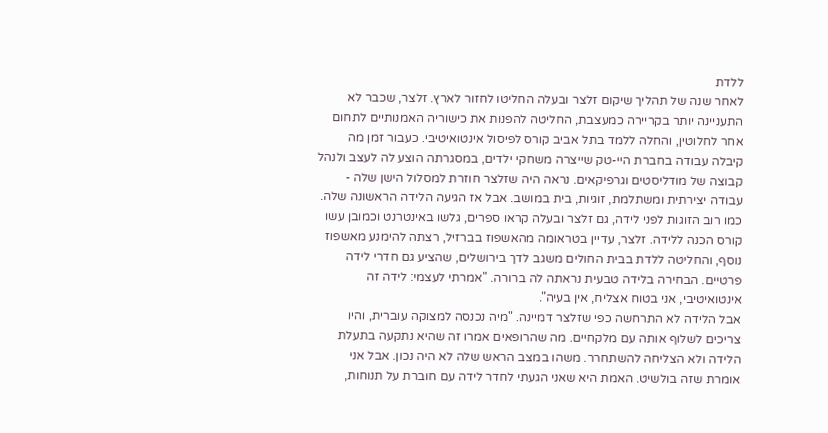ללדת
לאחר שנה של תהליך שיקום זלצר ובעלה החליטו לחזור לארץ. זלצר, שכבר לא התעניינה יותר בקריירה כמעצבת, החליטה להפנות את כישוריה האמנותיים לתחום אחר לחלוטין, והחלה ללמד בתל אביב קורס לפיסול אינטואיטיבי. כעבור זמן מה קיבלה עבודה בחברת היי-טק שייצרה משחקי ילדים, במסגרתה הוצע לה לעצב ולנהל קבוצה של מודליסטים וגרפיקאים. נראה היה שזלצר חוזרת למסלול הישן שלה - עבודה יצירתית ומשתלמת, זוגיות, בית במושב. אבל אז הגיעה הלידה הראשונה שלה.
כמו רוב הזוגות לפני לידה, גם זלצר ובעלה קראו ספרים, גלשו באינטרנט וכמובן עשו קורס הכנה ללידה. זלצר, עדיין בטראומה מהאשפוז בברזיל, רצתה להימנע מאשפוז נוסף, והחליטה ללדת בבית החולים משגב לדך בירושלים, שהציע גם חדרי לידה פרטיים. הבחירה בלידה טבעית נראתה לה ברורה. "אמרתי לעצמי: לידה זה אינטואיטיבי, אני בטוח אצליח, אין בעיה".
אבל הלידה לא התרחשה כפי שזלצר דמיינה. "מיה נכנסה למצוקה עוברית, והיו צריכים לשלוף אותה עם מלקחיים. מה שהרופאים אמרו זה שהיא נתקעה בתעלת הלידה ולא הצליחה להשתחרר. משהו במצב הראש שלה לא היה נכון. אבל אני אומרת שזה בולשיט. האמת היא שאני הגעתי לחדר לידה עם חוברת על תנוחות,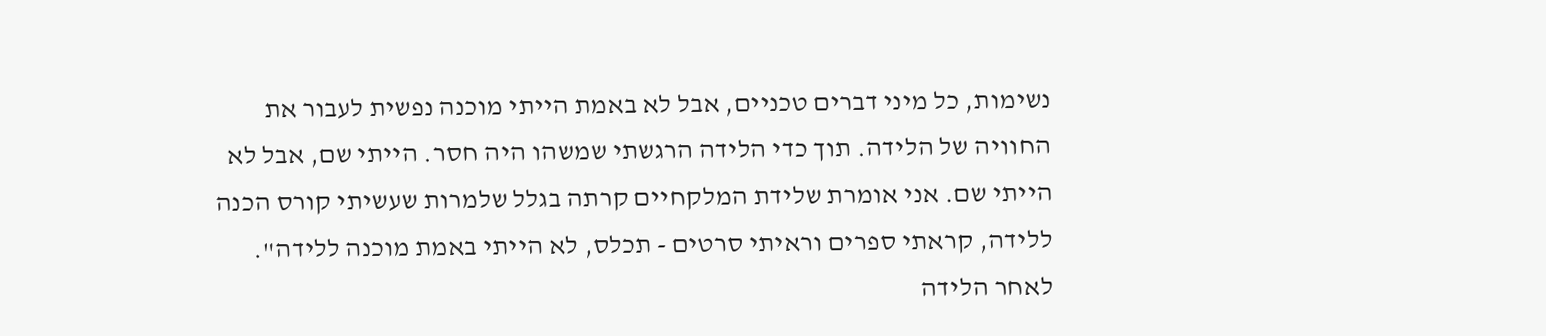נשימות, כל מיני דברים טכניים, אבל לא באמת הייתי מוכנה נפשית לעבור את החוויה של הלידה. תוך כדי הלידה הרגשתי שמשהו היה חסר. הייתי שם, אבל לא הייתי שם. אני אומרת שלידת המלקחיים קרתה בגלל שלמרות שעשיתי קורס הכנה ללידה, קראתי ספרים וראיתי סרטים - תכלס, לא הייתי באמת מוכנה ללידה".
לאחר הלידה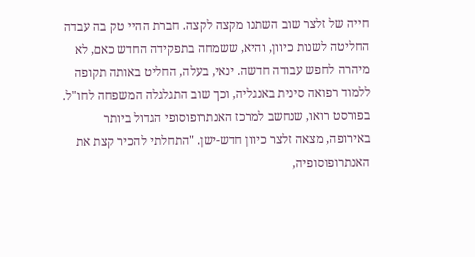חייה של זלצר שוב השתנו מקצה לקצה. חברת ההיי טק בה עבדה החליטה לשנות כיוון, והיא, ששמחה בתפקידה החדש כאם, לא מיהרה לחפש עבודה חדשה. ינאי, בעלה, החליט באותה תקופה ללמוד רפואה סינית באנגליה, וכך שוב התגלגלה המשפחה לחו"ל.
בפורסט רואו, שנחשב למרכז האנתרופוסופי הגדול ביותר באירופה, מצאה זלצר כיוון חדש-ישן. "התחלתי להכיר קצת את האנתרופוסופיה,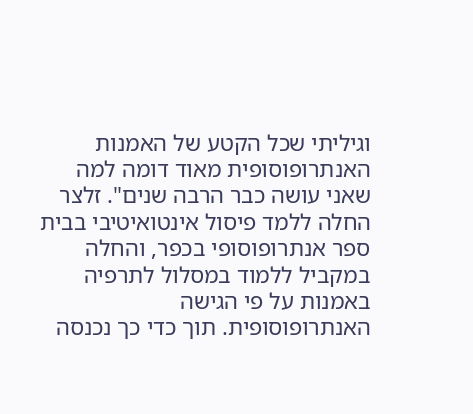וגיליתי שכל הקטע של האמנות האנתרופוסופית מאוד דומה למה שאני עושה כבר הרבה שנים". זלצר החלה ללמד פיסול אינטואיטיבי בבית ספר אנתרופוסופי בכפר, והחלה במקביל ללמוד במסלול לתרפיה באמנות על פי הגישה האנתרופוסופית. תוך כדי כך נכנסה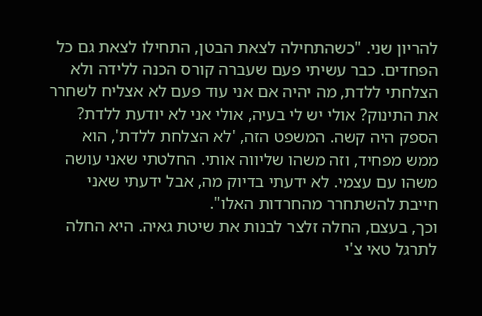להריון שני. "כשהתחילה לצאת הבטן, התחילו לצאת גם כל הפחדים. כבר עשיתי פעם שעברה קורס הכנה ללידה ולא הצלחתי ללדת, מה יהיה אם אני עוד פעם לא אצליח לשחרר את התינוק? אולי יש לי בעיה, אולי אני לא יודעת ללדת? הספק היה קשה. המשפט הזה, 'לא הצלחת ללדת', הוא ממש מפחיד, וזה משהו שליווה אותי. החלטתי שאני עושה משהו עם עצמי. לא ידעתי בדיוק מה, אבל ידעתי שאני חייבת להשתחרר מהחרדות האלו".
וכך, בעצם, החלה זלצר לבנות את שיטת גאיה. היא החלה לתרגל טאי צ'י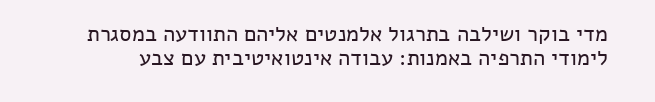מדי בוקר ושילבה בתרגול אלמנטים אליהם התוודעה במסגרת לימודי התרפיה באמנות: עבודה אינטואיטיבית עם צבע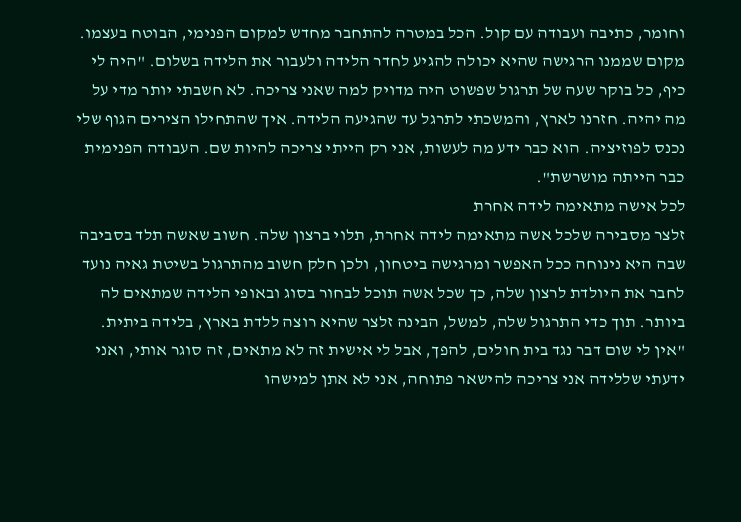וחומר, כתיבה ועבודה עם קול. הכל במטרה להתחבר מחדש למקום הפנימי, הבוטח בעצמו. מקום שממנו הרגישה שהיא יכולה להגיע לחדר הלידה ולעבור את הלידה בשלום. "היה לי כיף, כל בוקר שעה של תרגול שפשוט היה מדויק למה שאני צריכה. לא חשבתי יותר מדי על מה יהיה. חזרנו לארץ, והמשכתי לתרגל עד שהגיעה הלידה. איך שהתחילו הצירים הגוף שלי נכנס לפוזיציה. הוא כבר ידע מה לעשות, אני רק הייתי צריכה להיות שם. העבודה הפנימית כבר הייתה מושרשת".
לכל אישה מתאימה לידה אחרת
זלצר מסבירה שלכל אשה מתאימה לידה אחרת, תלוי ברצון שלה. חשוב שאשה תלד בסביבה שבה היא נינוחה ככל האפשר ומרגישה ביטחון, ולכן חלק חשוב מהתרגול בשיטת גאיה נועד לחבר את היולדת לרצון שלה, כך שכל אשה תוכל לבחור בסוג ובאופי הלידה שמתאים לה ביותר. תוך כדי התרגול שלה, למשל, הבינה זלצר שהיא רוצה ללדת בארץ, בלידה ביתית. "אין לי שום דבר נגד בית חולים, להפך, אבל לי אישית זה לא מתאים, זה סוגר אותי, ואני ידעתי שללידה אני צריכה להישאר פתוחה, אני לא אתן למישהו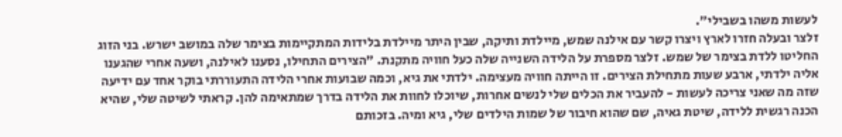לעשות משהו בשבילי".
זלצר ובעלה חזרו לארץ ויצרו קשר עם אילנה שמש, מיילדת ותיקה, שבין היתר מיילדת בלידות המתקיימות בצימר שלה במושב ישרש. בני הזוג החליטו ללדת בצימר של שמש. זלצר מספרת על הלידה השנייה שלה כעל חוויה מתקנת. "הצירים התחילו, נסענו לאילנה, ושעה אחרי שהגענו אליה ילדתי, ארבע שעות מתחילת הצירים. זו הייתה חוויה מעצימה. ילדתי את גיא, וכמה שבועות אחרי הלידה התעוררתי בוקר אחד עם ידיעה שזה מה שאני צריכה לעשות - להעביר את הכלים שלי לנשים אחרות, שיוכלו לחוות את הלידה בדרך שמתאימה להן. קראתי לשיטה שלי, שהיא הכנה רגשית ללידה, שיטת גאיה, שם שהוא חיבור של שמות הילדים שלי, גיא ומיה. בזכותם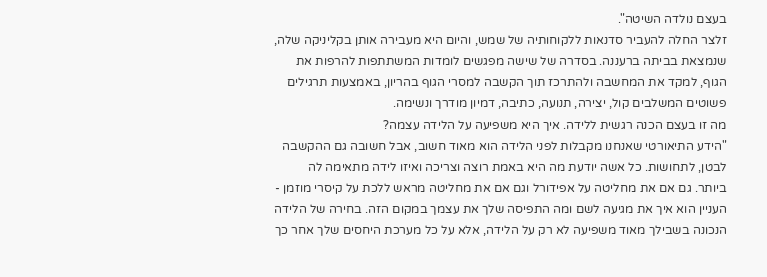בעצם נולדה השיטה".
זלצר החלה להעביר סדנאות ללקוחותיה של שמש, והיום היא מעבירה אותן בקליניקה שלה, שנמצאת בביתה ברעננה. בסדרה של שישה מפגשים לומדות המשתתפות להרפות את הגוף, למקד את המחשבה ולהתרכז תוך הקשבה למסרי הגוף בהריון, באמצעות תרגילים פשוטים המשלבים קול, יצירה, תנועה, כתיבה, דמיון מודרך ונשימה.
מה זו בעצם הכנה רגשית ללידה. איך היא משפיעה על הלידה עצמה?
"הידע התיאורטי שאנחנו מקבלות לפני הלידה הוא מאוד חשוב, אבל חשובה גם ההקשבה לבטן, לתחושות. כל אשה יודעת מה היא באמת רוצה וצריכה ואיזו לידה מתאימה לה ביותר. גם אם את מחליטה על אפידורל וגם אם את מחליטה מראש ללכת על קיסרי מוזמן - העניין הוא איך את מגיעה לשם ומה התפיסה שלך את עצמך במקום הזה. בחירה של הלידה הנכונה בשבילך מאוד משפיעה לא רק על הלידה, אלא על כל מערכת היחסים שלך אחר כך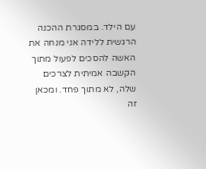עם הילד. במסגרת ההכנה הרגשית ללידה אני מנחה את האשה להסכים לפעול מתוך הקשבה אמיתית לצרכים שלה, לא מתוך פחד. ומכאן זה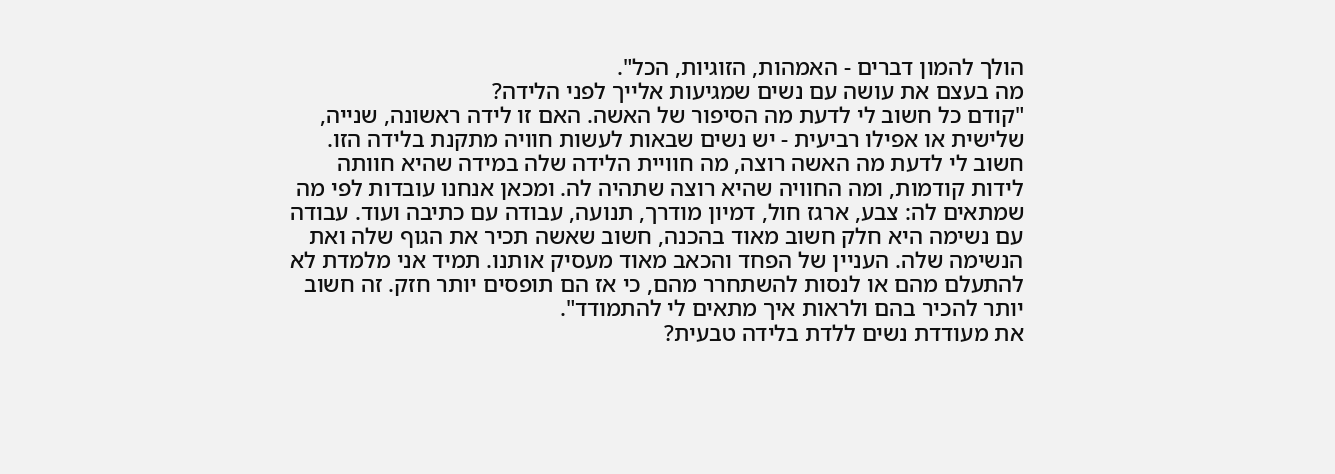הולך להמון דברים - האמהות, הזוגיות, הכל".
מה בעצם את עושה עם נשים שמגיעות אלייך לפני הלידה?
"קודם כל חשוב לי לדעת מה הסיפור של האשה. האם זו לידה ראשונה, שנייה, שלישית או אפילו רביעית - יש נשים שבאות לעשות חוויה מתקנת בלידה הזו. חשוב לי לדעת מה האשה רוצה, מה חוויית הלידה שלה במידה שהיא חוותה לידות קודמות, ומה החוויה שהיא רוצה שתהיה לה. ומכאן אנחנו עובדות לפי מה שמתאים לה: צבע, ארגז חול, דמיון מודרך, תנועה, עבודה עם כתיבה ועוד. עבודה עם נשימה היא חלק חשוב מאוד בהכנה, חשוב שאשה תכיר את הגוף שלה ואת הנשימה שלה. העניין של הפחד והכאב מאוד מעסיק אותנו. תמיד אני מלמדת לא להתעלם מהם או לנסות להשתחרר מהם, כי אז הם תופסים יותר חזק. זה חשוב יותר להכיר בהם ולראות איך מתאים לי להתמודד".
את מעודדת נשים ללדת בלידה טבעית?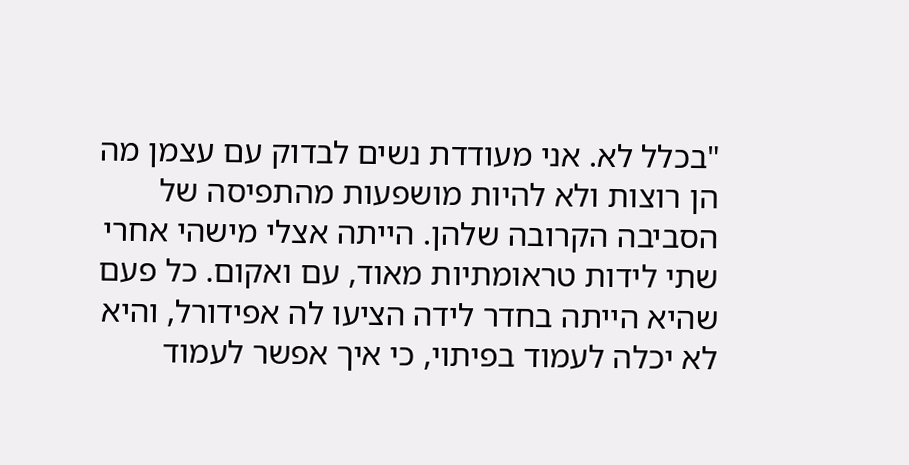"בכלל לא. אני מעודדת נשים לבדוק עם עצמן מה הן רוצות ולא להיות מושפעות מהתפיסה של הסביבה הקרובה שלהן. הייתה אצלי מישהי אחרי שתי לידות טראומתיות מאוד, עם ואקום. כל פעם שהיא הייתה בחדר לידה הציעו לה אפידורל, והיא לא יכלה לעמוד בפיתוי, כי איך אפשר לעמוד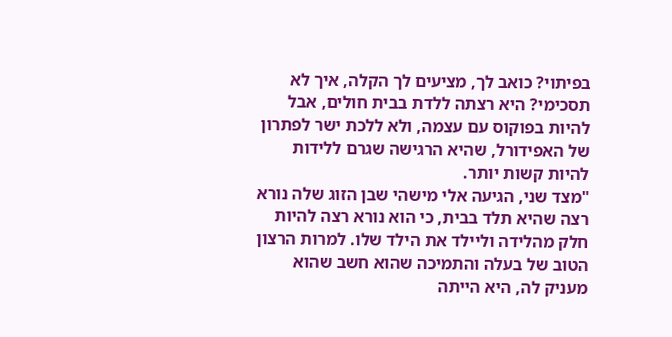בפיתוי? כואב לך, מציעים לך הקלה, איך לא תסכימי? היא רצתה ללדת בבית חולים, אבל להיות בפוקוס עם עצמה, ולא ללכת ישר לפתרון של האפידורל, שהיא הרגישה שגרם ללידות להיות קשות יותר.
"מצד שני, הגיעה אלי מישהי שבן הזוג שלה נורא רצה שהיא תלד בבית, כי הוא נורא רצה להיות חלק מהלידה וליילד את הילד שלו. למרות הרצון הטוב של בעלה והתמיכה שהוא חשב שהוא מעניק לה, היא הייתה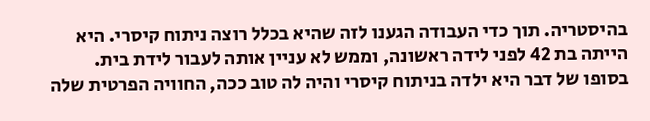בהיסטריה. תוך כדי העבודה הגענו לזה שהיא בכלל רוצה ניתוח קיסרי. היא הייתה בת 42 לפני לידה ראשונה, וממש לא עניין אותה לעבור לידת בית. בסופו של דבר היא ילדה בניתוח קיסרי והיה לה טוב ככה, החוויה הפרטית שלה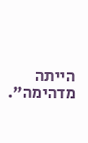הייתה מדהימה".